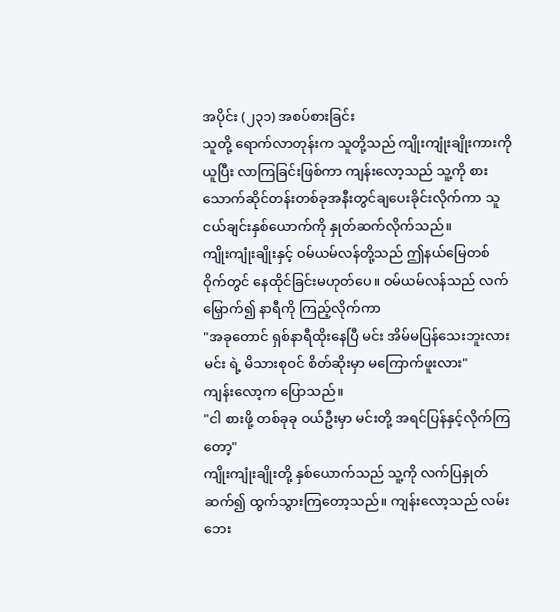အပိုင်း (၂၃၁) အစပ်စားခြင်း
သူတို့ ရောက်လာတုန်းက သူတို့သည် ကျိုးကျုံးချိုးကားကို ယူပြီး လာကြခြင်းဖြစ်ကာ ကျန်းလော့သည် သူ့ကို စားသောက်ဆိုင်တန်းတစ်ခုအနီးတွင်ချပေးခိုင်းလိုက်ကာ သူငယ်ချင်းနှစ်ယောက်ကို နှုတ်ဆက်လိုက်သည်။
ကျိုးကျုံးချိုးနှင့် ဝမ်ယမ်လန်တို့သည် ဤနယ်မြေတစ်ဝိုက်တွင် နေထိုင်ခြင်းမဟုတ်ပေ။ ဝမ်ယမ်လန်သည် လက်မြှောက်၍ နာရီကို ကြည့်လိုက်ကာ
"အခုတောင် ရှစ်နာရီထိုးနေပြီ မင်း အိမ်မပြန်သေးဘူးလား မင်း ရဲ့ မိသားစုဝင် စိတ်ဆိုးမှာ မကြောက်ဖူးလား"
ကျန်းလော့က ပြောသည်။
"ငါ စားဖို့ တစ်ခုခု ဝယ်ဦးမှာ မင်းတို့ အရင်ပြန်နှင့်လိုက်ကြတော့"
ကျိုးကျုံးချိုးတို့ နှစ်ယောက်သည် သူ့ကို လက်ပြနှုတ်ဆက်၍ ထွက်သွားကြတော့သည်။ ကျန်းလော့သည် လမ်းဘေး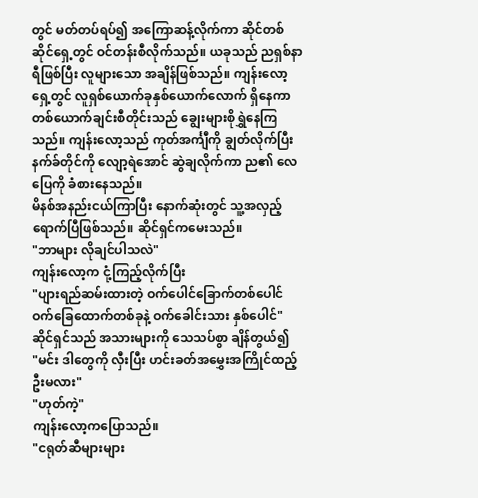တွင် မတ်တပ်ရပ်၍ အကြောဆန့်လိုက်ကာ ဆိုင်တစ်ဆိုင်ရှေ့တွင် ဝင်တန်းစီလိုက်သည်။ ယခုသည် ညရှစ်နာရီဖြစ်ပြီး လူများသော အချိန်ဖြစ်သည်။ ကျန်းလော့ ရှေ့တွင် လူရှစ်ယောက်ခုနှစ်ယောက်လောက် ရှိနေကာ တစ်ယောက်ချင်းစီတိုင်းသည် ချွေးများစိုရွှဲနေကြသည်။ ကျန်းလော့သည် ကုတ်အင်္ကျီကို ချွတ်လိုက်ပြီး နက်ခ်တိုင်ကို လျော့ရဲအောင် ဆွဲချလိုက်ကာ ည၏ လေပြေကို ခံစားနေသည်။
မိနစ်အနည်းငယ်ကြာပြီး နောက်ဆုံးတွင် သူ့အလှည့်ရောက်ပြီဖြစ်သည်။ ဆိုင်ရှင်ကမေးသည်။
"ဘာများ လိုချင်ပါသလဲ"
ကျန်းလော့က ငုံ့ကြည့်လိုက်ပြီး
"ပျားရည်ဆမ်းထားတဲ့ ဝက်ပေါင်ခြောက်တစ်ပေါင် ဝက်ခြေထောက်တစ်ခုနဲ့ ဝက်ခေါင်းသား နှစ်ပေါင်"
ဆိုင်ရှင်သည် အသားများကို သေသပ်စွာ ချိန်တွယ်၍
"မင်း ဒါတွေကို လှီးပြီး ဟင်းခတ်အမွှေးအကြိုင်ထည့်ဦးမလား"
"ဟုတ်ကဲ့"
ကျန်းလော့ကပြောသည်။
"ငရုတ်ဆီများများ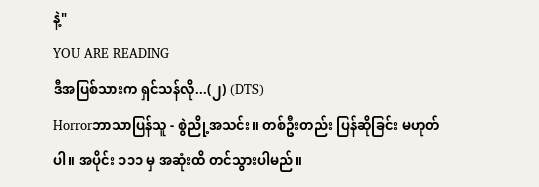နဲ့"
YOU ARE READING
ဒီအပြစ်သားက ရှင်သန်လို...(၂) (DTS)
Horrorဘာသာပြန်သူ - စွဲညို့အသင်း။ တစ်ဦးတည်း ပြန်ဆိုခြင်း မဟုတ်ပါ။ အပိုင်း ၁၁၁ မှ အဆုံးထိ တင်သွားပါမည်။